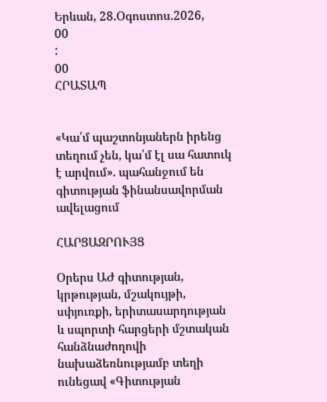Երևան, 28.Օգոստոս.2026,
00
:
00
ՀՐԱՏԱՊ


«Կա՛մ պաշտոնյաներն իրենց տեղում չեն, կա՛մ էլ սա հատուկ է արվում». պահանջում են գիտության ֆինանսավորման ավելացում

ՀԱՐՑԱԶՐՈՒՅՑ

Օրերս ԱԺ գիտության, կրթության, մշակույթի, սփյուռքի, երիտասարդության և սպորտի հարցերի մշտական հանձնաժողովի նախաձեռնությամբ տեղի ունեցավ «Գիտության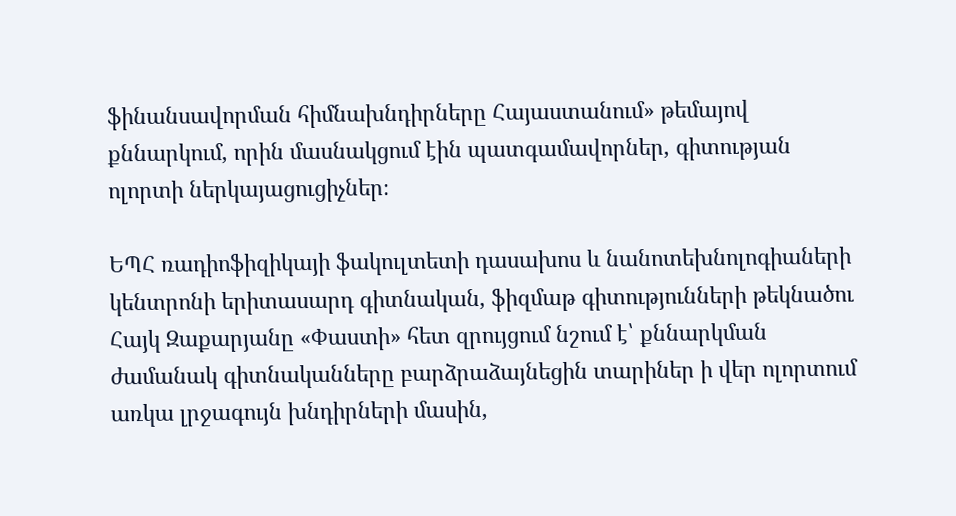ֆինանսավորման հիմնախնդիրները Հայաստանում» թեմայով քննարկում, որին մասնակցում էին պատգամավորներ, գիտության ոլորտի ներկայացուցիչներ։

ԵՊՀ ռադիոֆիզիկայի ֆակուլտետի դասախոս և նանոտեխնոլոգիաների կենտրոնի երիտասարդ գիտնական, ֆիզմաթ գիտությունների թեկնածու Հայկ Զաքարյանը «Փաստի» հետ զրույցում նշում է՝ քննարկման ժամանակ գիտնականները բարձրաձայնեցին տարիներ ի վեր ոլորտում առկա լրջագույն խնդիրների մասին,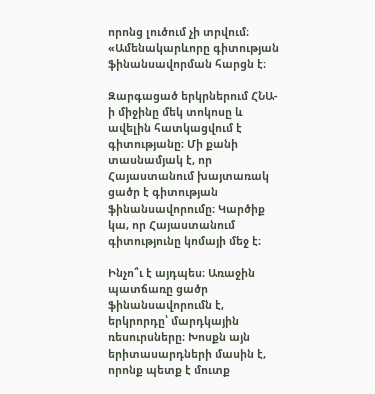որոնց լուծում չի տրվում։ «Ամենակարևորը գիտության ֆինանսավորման հարցն է։

Զարգացած երկրներում ՀՆԱ-ի միջինը մեկ տոկոսը և ավելին հատկացվում է գիտությանը։ Մի քանի տասնամյակ է, որ Հայաստանում խայտառակ ցածր է գիտության ֆինանսավորումը։ Կարծիք կա, որ Հայաստանում գիտությունը կոմայի մեջ է։

Ինչո՞ւ է այդպես։ Առաջին պատճառը ցածր ֆինանսավորումն է, երկրորդը՝ մարդկային ռեսուրսները։ Խոսքն այն երիտասարդների մասին է, որոնք պետք է մուտք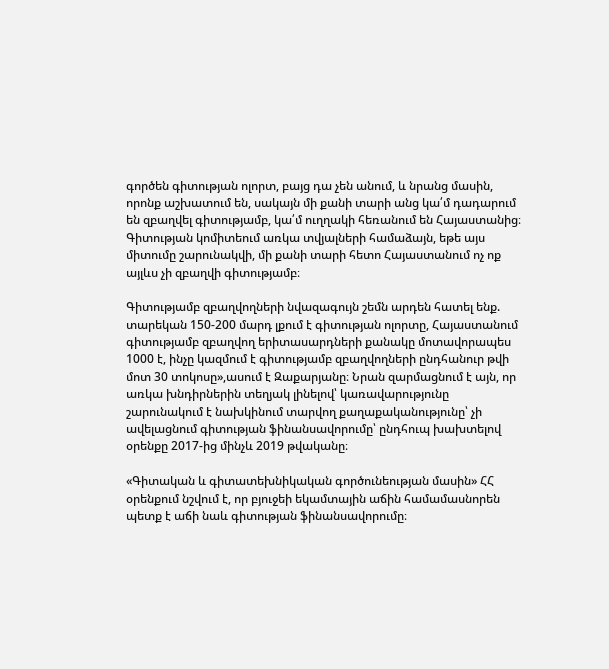գործեն գիտության ոլորտ, բայց դա չեն անում, և նրանց մասին, որոնք աշխատում են, սակայն մի քանի տարի անց կա՛մ դադարում են զբաղվել գիտությամբ, կա՛մ ուղղակի հեռանում են Հայաստանից։ Գիտության կոմիտեում առկա տվյալների համաձայն, եթե այս միտումը շարունակվի, մի քանի տարի հետո Հայաստանում ոչ ոք այլևս չի զբաղվի գիտությամբ։

Գիտությամբ զբաղվողների նվազագույն շեմն արդեն հատել ենք. տարեկան 150-200 մարդ լքում է գիտության ոլորտը, Հայաստանում գիտությամբ զբաղվող երիտասարդների քանակը մոտավորապես 1000 է, ինչը կազմում է գիտությամբ զբաղվողների ընդհանուր թվի մոտ 30 տոկոսը»,ասում է Զաքարյանը։ Նրան զարմացնում է այն, որ առկա խնդիրներին տեղյակ լինելով՝ կառավարությունը շարունակում է նախկինում տարվող քաղաքականությունը՝ չի ավելացնում գիտության ֆինանսավորումը՝ ընդհուպ խախտելով օրենքը 2017-ից մինչև 2019 թվականը։

«Գիտական և գիտատեխնիկական գործունեության մասին» ՀՀ օրենքում նշվում է, որ բյուջեի եկամտային աճին համամասնորեն պետք է աճի նաև գիտության ֆինանսավորումը։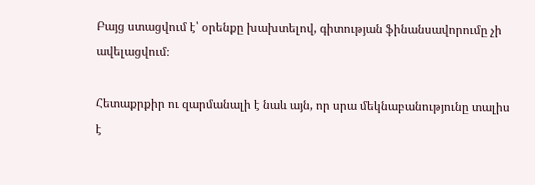Բայց ստացվում է՝ օրենքը խախտելով, գիտության ֆինանսավորումը չի ավելացվում։

Հետաքրքիր ու զարմանալի է նաև այն, որ սրա մեկնաբանությունը տալիս է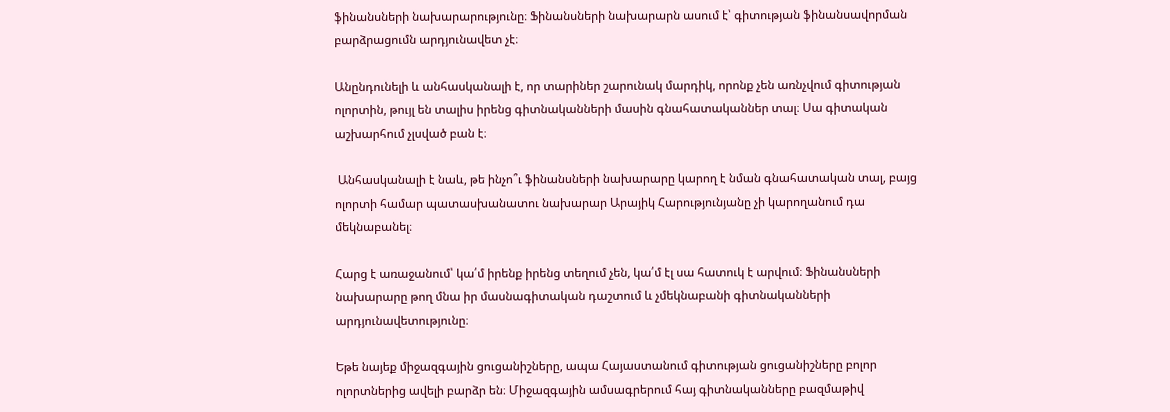ֆինանսների նախարարությունը։ Ֆինանսների նախարարն ասում է՝ գիտության ֆինանսավորման բարձրացումն արդյունավետ չէ։

Անընդունելի և անհասկանալի է, որ տարիներ շարունակ մարդիկ, որոնք չեն առնչվում գիտության ոլորտին, թույլ են տալիս իրենց գիտնականների մասին գնահատականներ տալ։ Սա գիտական աշխարհում չլսված բան է։

 Անհասկանալի է նաև, թե ինչո՞ւ ֆինանսների նախարարը կարող է նման գնահատական տալ, բայց ոլորտի համար պատասխանատու նախարար Արայիկ Հարությունյանը չի կարողանում դա մեկնաբանել։

Հարց է առաջանում՝ կա՛մ իրենք իրենց տեղում չեն, կա՛մ էլ սա հատուկ է արվում։ Ֆինանսների նախարարը թող մնա իր մասնագիտական դաշտում և չմեկնաբանի գիտնականների արդյունավետությունը։

Եթե նայեք միջազգային ցուցանիշները, ապա Հայաստանում գիտության ցուցանիշները բոլոր ոլորտներից ավելի բարձր են։ Միջազգային ամսագրերում հայ գիտնականները բազմաթիվ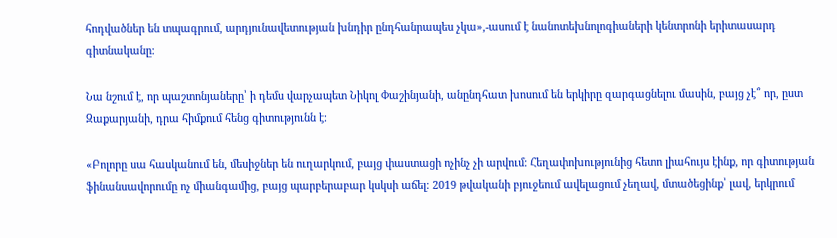հոդվածներ են տպագրում, արդյունավետության խնդիր ընդհանրապես չկա»,-ասում է նանոտեխնոլոգիաների կենտրոնի երիտասարդ գիտնականը։

Նա նշում է, որ պաշտոնյաները՝ ի դեմս վարչապետ Նիկոլ Փաշինյանի, անընդհատ խոսում են երկիրը զարգացնելու մասին, բայց չէ՞ որ, ըստ Զաքարյանի, դրա հիմքում հենց գիտությունն է։

«Բոլորը սա հասկանում են, մեսիջներ են ուղարկում, բայց փաստացի ոչինչ չի արվում։ Հեղափոխությունից հետո լիահույս էինք, որ գիտության ֆինանսավորումը ոչ միանգամից, բայց պարբերաբար կսկսի աճել։ 2019 թվականի բյուջեում ավելացում չեղավ, մտածեցինք՝ լավ, երկրում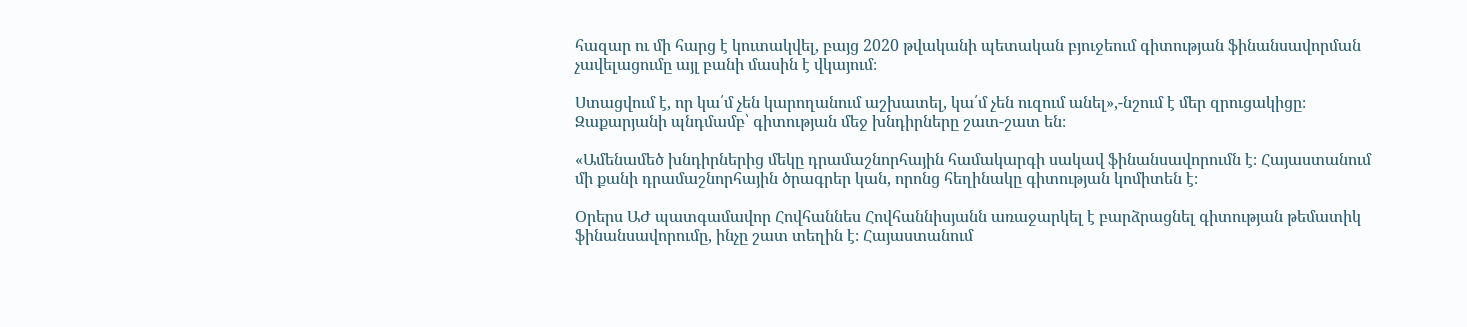հազար ու մի հարց է կուտակվել, բայց 2020 թվականի պետական բյուջեում գիտության ֆինանսավորման չավելացումը այլ բանի մասին է վկայում։

Ստացվում է, որ կա՛մ չեն կարողանում աշխատել, կա՛մ չեն ուզում անել»,-նշում է մեր զրուցակիցը։ Զաքարյանի պնդմամբ՝ գիտության մեջ խնդիրները շատ-շատ են։

«Ամենամեծ խնդիրներից մեկը դրամաշնորհային համակարգի սակավ ֆինանսավորումն է։ Հայաստանում մի քանի դրամաշնորհային ծրագրեր կան, որոնց հեղինակը գիտության կոմիտեն է։

Օրերս ԱԺ պատգամավոր Հովհաննես Հովհաննիսյանն առաջարկել է բարձրացնել գիտության թեմատիկ ֆինանսավորումը, ինչը շատ տեղին է։ Հայաստանում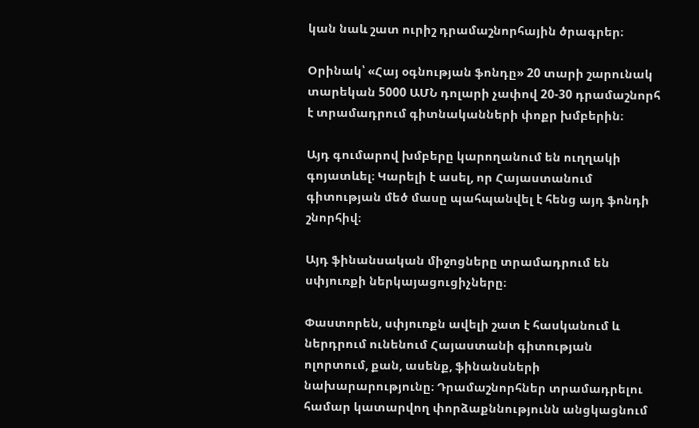կան նաև շատ ուրիշ դրամաշնորհային ծրագրեր։

Օրինակ՝ «Հայ օգնության ֆոնդը» 20 տարի շարունակ տարեկան 5000 ԱՄՆ դոլարի չափով 20-30 դրամաշնորհ է տրամադրում գիտնականների փոքր խմբերին։

Այդ գումարով խմբերը կարողանում են ուղղակի գոյատևել։ Կարելի է ասել, որ Հայաստանում գիտության մեծ մասը պահպանվել է հենց այդ ֆոնդի շնորհիվ։

Այդ ֆինանսական միջոցները տրամադրում են սփյուռքի ներկայացուցիչները։

Փաստորեն, սփյուռքն ավելի շատ է հասկանում և ներդրում ունենում Հայաստանի գիտության ոլորտում, քան, ասենք, ֆինանսների նախարարությունը։ Դրամաշնորհներ տրամադրելու համար կատարվող փորձաքննությունն անցկացնում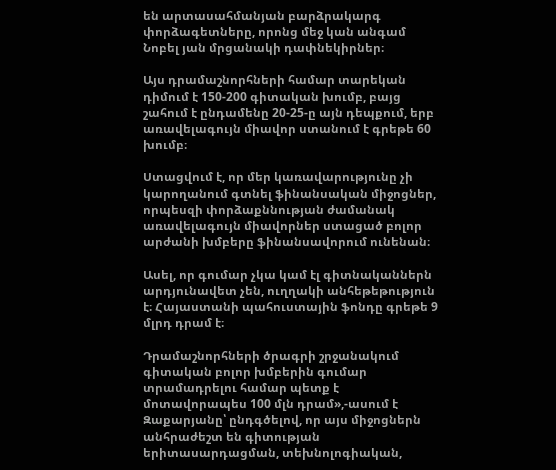են արտասահմանյան բարձրակարգ փորձագետները, որոնց մեջ կան անգամ Նոբել յան մրցանակի դափնեկիրներ։

Այս դրամաշնորհների համար տարեկան դիմում է 150-200 գիտական խումբ, բայց շահում է ընդամենը 20-25-ը այն դեպքում, երբ առավելագույն միավոր ստանում է գրեթե 60 խումբ։

Ստացվում է, որ մեր կառավարությունը չի կարողանում գտնել ֆինանսական միջոցներ, որպեսզի փորձաքննության ժամանակ առավելագույն միավորներ ստացած բոլոր արժանի խմբերը ֆինանսավորում ունենան։

Ասել, որ գումար չկա կամ էլ գիտնականներն արդյունավետ չեն, ուղղակի անհեթեթություն է։ Հայաստանի պահուստային ֆոնդը գրեթե 9 մլրդ դրամ է։

Դրամաշնորհների ծրագրի շրջանակում գիտական բոլոր խմբերին գումար տրամադրելու համար պետք է մոտավորապես 100 մլն դրամ»,-ասում է Զաքարյանը՝ ընդգծելով, որ այս միջոցներն անհրաժեշտ են գիտության երիտասարդացման, տեխնոլոգիական,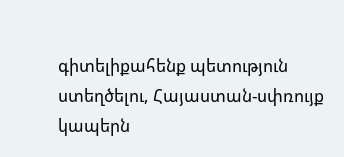գիտելիքահենք պետություն ստեղծելու, Հայաստան-սփռույք կապերն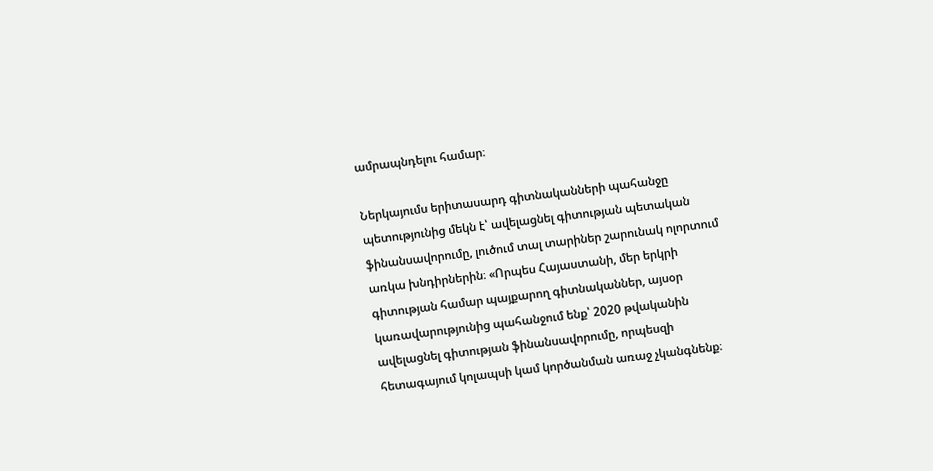ամրապնդելու համար։

Ներկայումս երիտասարդ գիտնականների պահանջը պետությունից մեկն է՝ ավելացնել գիտության պետական ֆինանսավորումը, լուծում տալ տարիներ շարունակ ոլորտում առկա խնդիրներին։ «Որպես Հայաստանի, մեր երկրի գիտության համար պայքարող գիտնականներ, այսօր կառավարությունից պահանջում ենք՝ 2020 թվականին ավելացնել գիտության ֆինանսավորումը, որպեսզի հետագայում կոլապսի կամ կործանման առաջ չկանգնենք։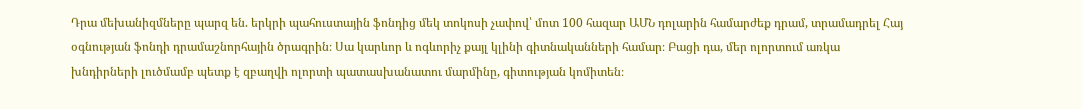Դրա մեխանիզմները պարզ են. երկրի պահուստային ֆոնդից մեկ տոկոսի չափով՝ մոտ 100 հազար ԱՄՆ դոլարին համարժեք դրամ, տրամադրել Հայ օգնության ֆոնդի դրամաշնորհային ծրագրին։ Սա կարևոր և ոգևորիչ քայլ կլինի գիտնականների համար։ Բացի դա, մեր ոլորտում առկա խնդիրների լուծմամբ պետք է զբաղվի ոլորտի պատասխանատու մարմինը, գիտության կոմիտեն։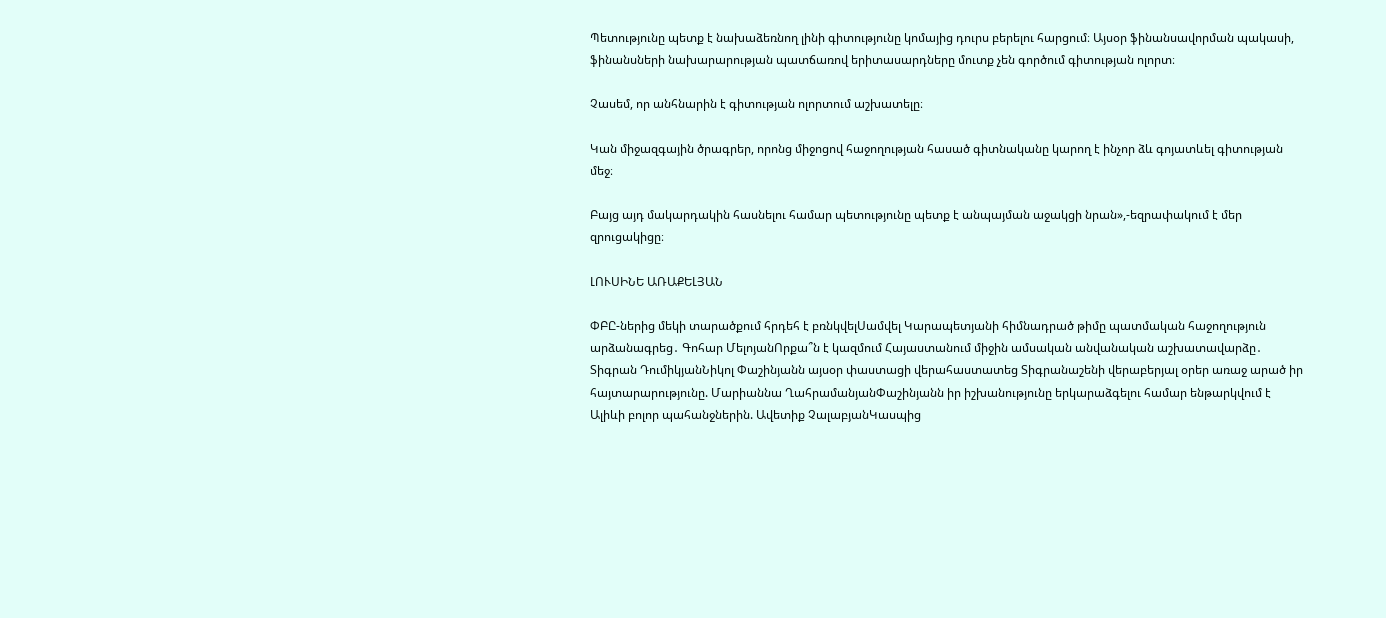Պետությունը պետք է նախաձեռնող լինի գիտությունը կոմայից դուրս բերելու հարցում։ Այսօր ֆինանսավորման պակասի, ֆինանսների նախարարության պատճառով երիտասարդները մուտք չեն գործում գիտության ոլորտ։

Չասեմ, որ անհնարին է գիտության ոլորտում աշխատելը։

Կան միջազգային ծրագրեր, որոնց միջոցով հաջողության հասած գիտնականը կարող է ինչոր ձև գոյատևել գիտության մեջ։

Բայց այդ մակարդակին հասնելու համար պետությունը պետք է անպայման աջակցի նրան»,-եզրափակում է մեր զրուցակիցը։

ԼՈՒՍԻՆԵ ԱՌԱՔԵԼՅԱՆ

ՓԲԸ-ներից մեկի տարածքում հրդեհ է բռնկվելՍամվել Կարապետյանի հիմնադրած թիմը պատմական հաջողություն արձանագրեց․ Գոհար ՄելոյանՈրքա՞ն է կազմում Հայաստանում միջին ամսական անվանական աշխատավարձը․ Տիգրան ԴումիկյանՆիկոլ Փաշինյանն այսօր փաստացի վերահաստատեց Տիգրանաշենի վերաբերյալ օրեր առաջ արած իր հայտարարությունը. Մարիաննա ՂահրամանյանՓաշինյանն իր իշխանությունը երկարաձգելու համար ենթարկվում է Ալիևի բոլոր պահանջներին. Ավետիք ՉալաբյանԿասպից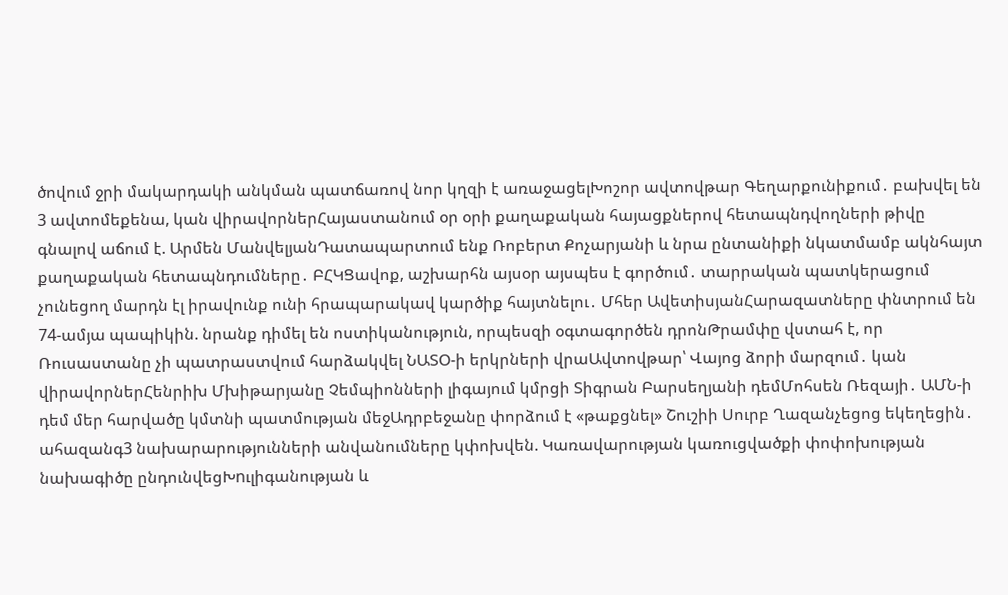ծովում ջրի մակարդակի անկման պատճառով նոր կղզի է առաջացելԽոշոր ավտովթար Գեղարքունիքում․ բախվել են 3 ավտոմեքենա, կան վիրավորներՀայաստանում օր օրի քաղաքական հայացքներով հետապնդվողների թիվը գնալով աճում է. Արմեն ՄանվելյանԴատապարտում ենք Ռոբերտ Քոչարյանի և նրա ընտանիքի նկատմամբ ակնհայտ քաղաքական հետապնդումները․ ԲՀԿՑավոք, աշխարհն այսօր այսպես է գործում․ տարրական պատկերացում չունեցող մարդն էլ իրավունք ունի հրապարակավ կարծիք հայտնելու․ Մհեր ԱվետիսյանՀարազատները փնտրում են 74-ամյա պապիկին. նրանք դիմել են ոստիկանություն, որպեսզի օգտագործեն դրոնԹրամփը վստահ է, որ Ռուսաստանը չի պատրաստվում հարձակվել ՆԱՏՕ-ի երկրների վրաԱվտովթար՝ Վայոց ձորի մարզում․ կան վիրավորներՀենրիխ Մխիթարյանը Չեմպիոնների լիգայում կմրցի Տիգրան Բարսեղյանի դեմՄոհսեն Ռեզայի․ ԱՄՆ-ի դեմ մեր հարվածը կմտնի պատմության մեջԱդրբեջանը փորձում է «թաքցնել» Շուշիի Սուրբ Ղազանչեցոց եկեղեցին․ ահազանգ3 նախարարությունների անվանումները կփոխվեն. Կառավարության կառուցվածքի փոփոխության նախագիծը ընդունվեցԽnւլիգանության և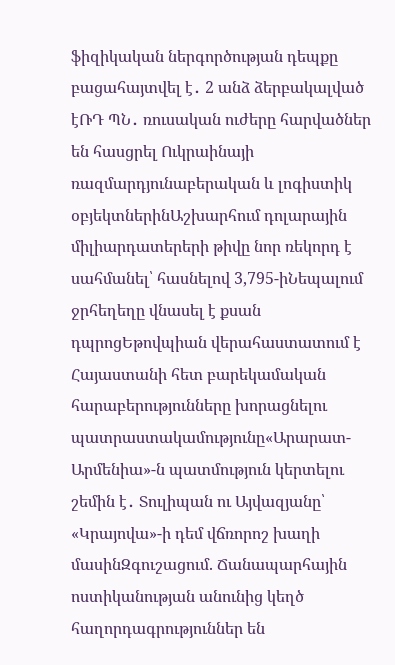ֆիզիկական ներգործության դեպքը բացահայտվել է․ 2 անձ ձերբակալված էՌԴ ՊՆ․ ռուսական ուժերը հարվածներ են հասցրել Ուկրաինայի ռազմարդյունաբերական և լոգիստիկ օբյեկտներինԱշխարհում դոլարային միլիարդատերերի թիվը նոր ռեկորդ է սահմանել՝ հասնելով 3,795-իՆեպալում ջրհեղեղը վնասել է քսան դպրոցԵթովպիան վերահաստատում է Հայաստանի հետ բարեկամական հարաբերությունները խորացնելու պատրաստակամությունը«Արարատ-Արմենիա»-ն պատմություն կերտելու շեմին է․ Տուլիպան ու Այվազյանը՝ «Կրայովա»-ի դեմ վճռորոշ խաղի մասինԶգուշացում. Ճանապարհային ոստիկանության անունից կեղծ հաղորդագրություններ են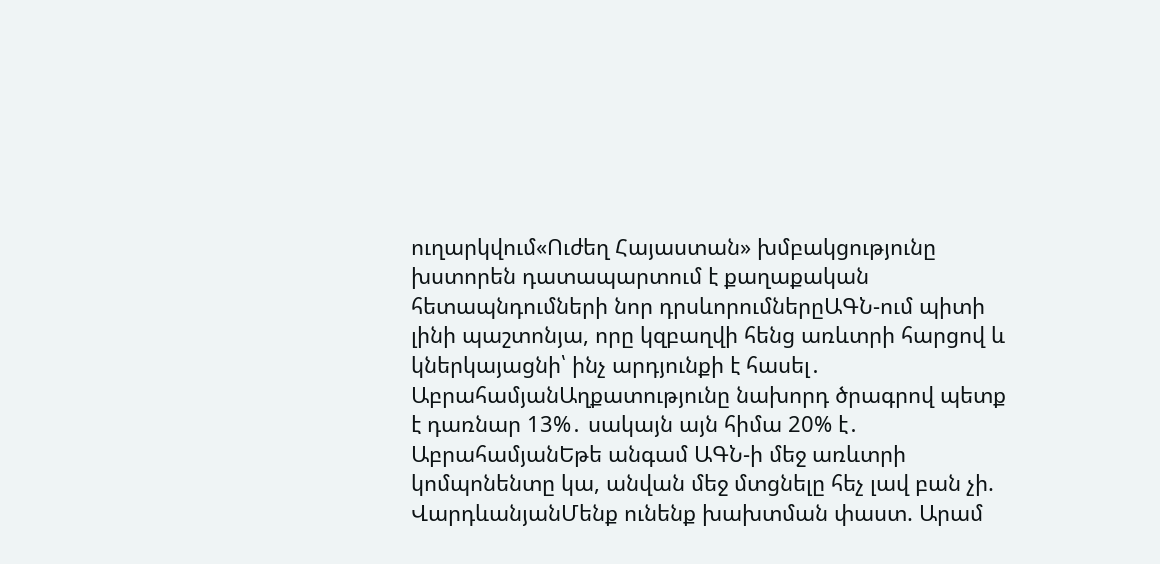ուղարկվում«Ուժեղ Հայաստան» խմբակցությունը խստորեն դատապարտում է քաղաքական հետապնդումների նոր դրսևորումներըԱԳՆ-ում պիտի լինի պաշտոնյա, որը կզբաղվի հենց առևտրի հարցով և կներկայացնի՝ ինչ արդյունքի է հասել․ ԱբրահամյանԱղքատությունը նախորդ ծրագրով պետք է դառնար 13%․ սակայն այն հիմա 20% է․ ԱբրահամյանԵթե անգամ ԱԳՆ-ի մեջ առևտրի կոմպոնենտը կա, անվան մեջ մտցնելը հեչ լավ բան չի. ՎարդևանյանՄենք ունենք խախտման փաստ. Արամ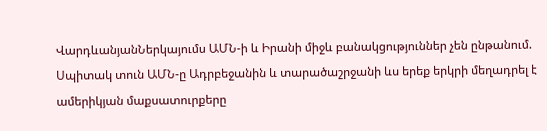ՎարդևանյանՆերկայումս ԱՄՆ-ի և Իրանի միջև բանակցություններ չեն ընթանում. Սպիտակ տուն ԱՄՆ-ը Ադրբեջանին և տարածաշրջանի ևս երեք երկրի մեղադրել է ամերիկյան մաքսատուրքերը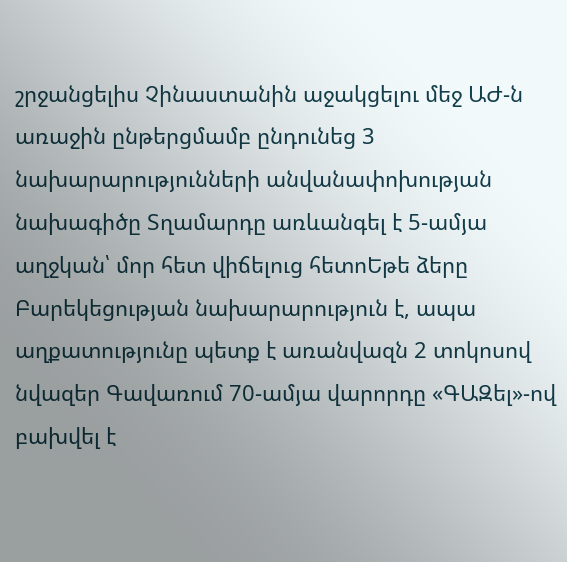շրջանցելիս Չինաստանին աջակցելու մեջ ԱԺ-ն առաջին ընթերցմամբ ընդունեց 3 նախարարությունների անվանափոխության նախագիծը Տղամարդը առևանգել է 5-ամյա աղջկան՝ մոր հետ վիճելուց հետոԵթե ձերը Բարեկեցության նախարարություն է, ապա աղքատությունը պետք է առանվազն 2 տոկոսով նվազեր Գավառում 70-ամյա վարորդը «ԳԱԶել»-ով բախվել է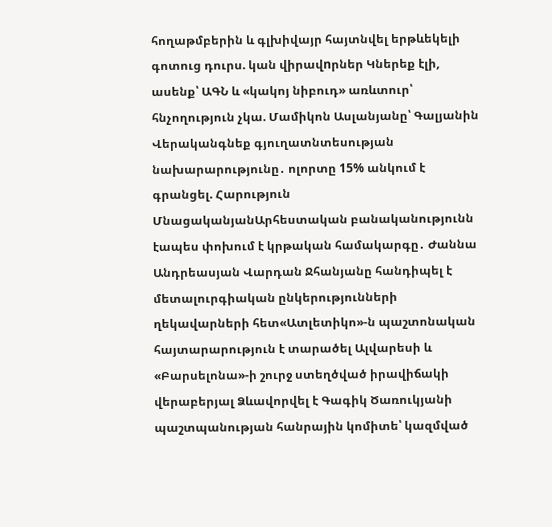հողաթմբերին և գլխիվայր հայտնվել երթևեկելի գոտուց դուրս. կան վիրավnրներ Կներեք էլի, ասենք՝ ԱԳՆ և «կակոյ նիբուդ» առևտուր՝ հնչողություն չկա. Մամիկոն Ասլանյանը՝ Գալյանին Վերականգնեք գյուղատնտեսության նախարարությունը․ ոլորտը 15% անկում է գրանցել. Հարություն ՄնացականյանԱրհեստական բանականությունն էապես փոխում է կրթական համակարգը․ Ժաննա Անդրեասյան Վարդան Ջհանյանը հանդիպել է մետալուրգիական ընկերությունների ղեկավարների հետ«Ատլետիկո»-ն պաշտոնական հայտարարություն է տարածել Ալվարեսի և «Բարսելոնա»-ի շուրջ ստեղծված իրավիճակի վերաբերյալ Ձևավորվել է Գագիկ Ծառուկյանի պաշտպանության հանրային կոմիտե՝ կազմված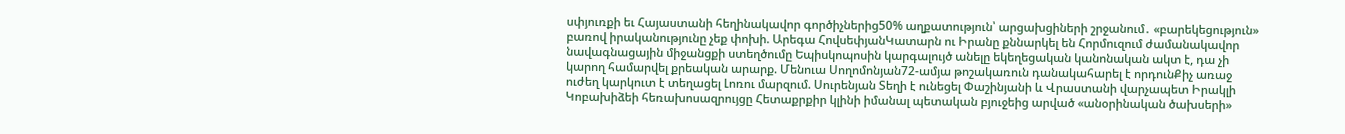սփյուռքի եւ Հայաստանի հեղինակավոր գործիչներից50% աղքատություն՝ արցախցիների շրջանում․ «բարեկեցություն» բառով իրականությունը չեք փոխի. Արեգա ՀովսեփյանԿատարն ու Իրանը քննարկել են Հորմուզում ժամանակավոր նավագնացային միջանցքի ստեղծումը Եպիսկոպոսին կարգալույծ անելը եկեղեցական կանոնական ակտ է, դա չի կարող համարվել քրեական արարք. Մենուա Սողոմոնյան72-ամյա թոշակառուն դանակահարել է որդունՔիչ առաջ ուժեղ կարկուտ է տեղացել Լոռու մարզում. Սուրենյան Տեղի է ունեցել Փաշինյանի և Վրաստանի վարչապետ Իրակլի Կոբախիձեի հեռախոսազրույցը Հետաքրքիր կլինի իմանալ պետական բյուջեից արված «անօրինական ծախսերի»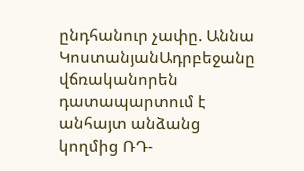ընդհանուր չափը. Աննա ԿոստանյանԱդրբեջանը վճռականորեն դատապարտում է անհայտ անձանց կողմից ՌԴ-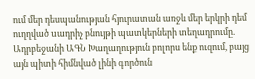ում մեր դեսպանության հյուրատան առջև մեր երկրի դեմ ուղղված uադրիչ բնույթի պատկերների տեղադրումը. Ադրբեջանի ԱԳՆ Խաղաղություն բոլորս ենք ուզում, բայց այն պիտի հիմնված լինի գործուն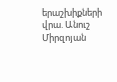երաշխիքների վրա. Անուշ Միրզոյան